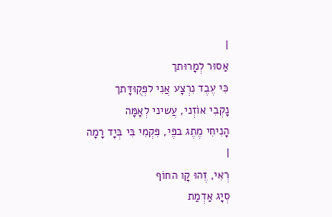|
אַסוּר לְמָרוּתך
כִּי עֶבֶד נִרְצָע אֲנִי לפְּקֻוּדָּתך
נָקְבִי אוֹזְני, עֲשיני לְאָמָּה
הָנִיחִי מֶתֶג בפֶּי, פִּקְמִי בִּי בְּיָד רָמָה
|
רְאִי, זֶהוּ קָו החוֹף
סְיָג אַדְמַת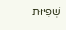שְׁפִיּוּת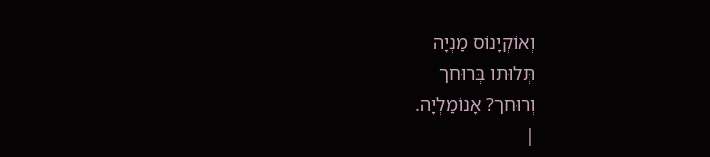וְאוֹקְיָנוֹס מַנְיָה
תְּלוּתו בְּרוּחך
וְרוּחך? אָנוֹמַלְיָה.
|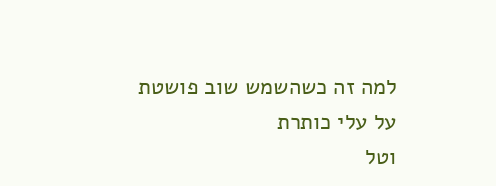למה זה כשהשמש שוב פושטת
על עלי כותרת
וטל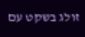זולג בשקט עם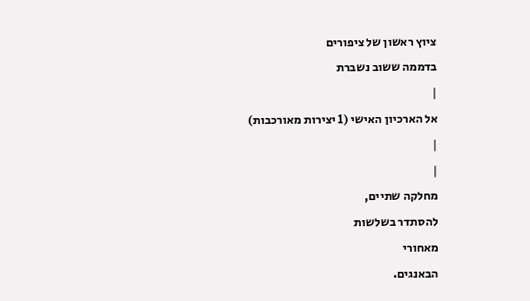ציוץ ראשון של ציפורים
בדממה ששוב נשברת
|
אל הארכיון האישי (1 יצירות מאורכבות)
|
|
מחלקה שתיים,
להסתדר בשלשות
מאחורי
הבאנגים.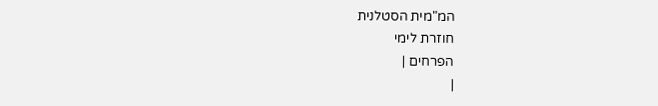המ"מית הסטלנית
חוזרת לימי
הפרחים |
|